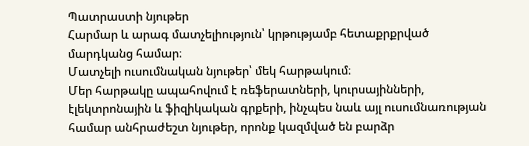Պատրաստի նյութեր
Հարմար և արագ մատչելիություն՝ կրթությամբ հետաքրքրված մարդկանց համար։
Մատչելի ուսումնական նյութեր՝ մեկ հարթակում։
Մեր հարթակը ապահովում է ռեֆերատների, կուրսայինների, էլեկտրոնային և ֆիզիկական գրքերի, ինչպես նաև այլ ուսումնառության համար անհրաժեշտ նյութեր, որոնք կազմված են բարձր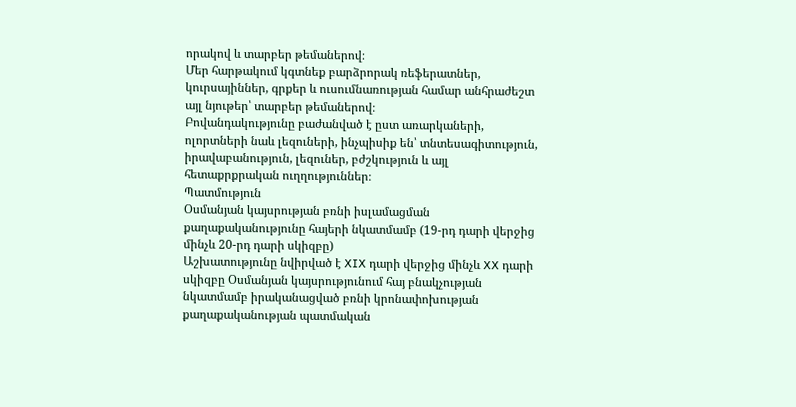որակով և տարբեր թեմաներով։
Մեր հարթակում կգտնեք բարձրորակ ռեֆերատներ, կուրսայիններ, գրքեր և ուսումնառության համար անհրաժեշտ այլ նյութեր՝ տարբեր թեմաներով։
Բովանդակությունը բաժանված է ըստ առարկաների, ոլորտների նաև լեզուների, ինչպիսիք են՝ տնտեսագիտություն, իրավաբանություն, լեզուներ, բժշկություն և այլ հետաքրքրական ուղղություններ։
Պատմություն
Օսմանյան կայսրության բռնի իսլամացման քաղաքականությունը հայերի նկատմամբ (19-րդ դարի վերջից մինչև 20-րդ դարի սկիզբը)
Աշխատությունը նվիրված է XIX դարի վերջից մինչև XX դարի սկիզբը Օսմանյան կայսրությունում հայ բնակչության նկատմամբ իրականացված բռնի կրոնափոխության քաղաքականության պատմական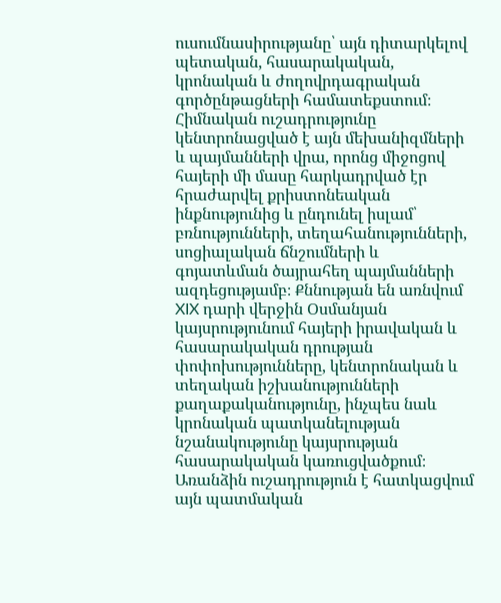ուսումնասիրությանը՝ այն դիտարկելով պետական, հասարակական, կրոնական և ժողովրդագրական գործընթացների համատեքստում։ Հիմնական ուշադրությունը կենտրոնացված է այն մեխանիզմների և պայմանների վրա, որոնց միջոցով հայերի մի մասը հարկադրված էր հրաժարվել քրիստոնեական ինքնությունից և ընդունել իսլամ՝ բռնությունների, տեղահանությունների, սոցիալական ճնշումների և գոյատևման ծայրահեղ պայմանների ազդեցությամբ։ Քննության են առնվում XIX դարի վերջին Օսմանյան կայսրությունում հայերի իրավական և հասարակական դրության փոփոխությունները, կենտրոնական և տեղական իշխանությունների քաղաքականությունը, ինչպես նաև կրոնական պատկանելության նշանակությունը կայսրության հասարակական կառուցվածքում։ Առանձին ուշադրություն է հատկացվում այն պատմական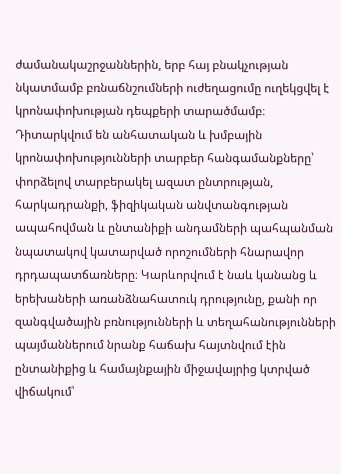ժամանակաշրջաններին, երբ հայ բնակչության նկատմամբ բռնաճնշումների ուժեղացումը ուղեկցվել է կրոնափոխության դեպքերի տարածմամբ։ Դիտարկվում են անհատական և խմբային կրոնափոխությունների տարբեր հանգամանքները՝ փորձելով տարբերակել ազատ ընտրության, հարկադրանքի, ֆիզիկական անվտանգության ապահովման և ընտանիքի անդամների պահպանման նպատակով կատարված որոշումների հնարավոր դրդապատճառները։ Կարևորվում է նաև կանանց և երեխաների առանձնահատուկ դրությունը, քանի որ զանգվածային բռնությունների և տեղահանությունների պայմաններում նրանք հաճախ հայտնվում էին ընտանիքից և համայնքային միջավայրից կտրված վիճակում՝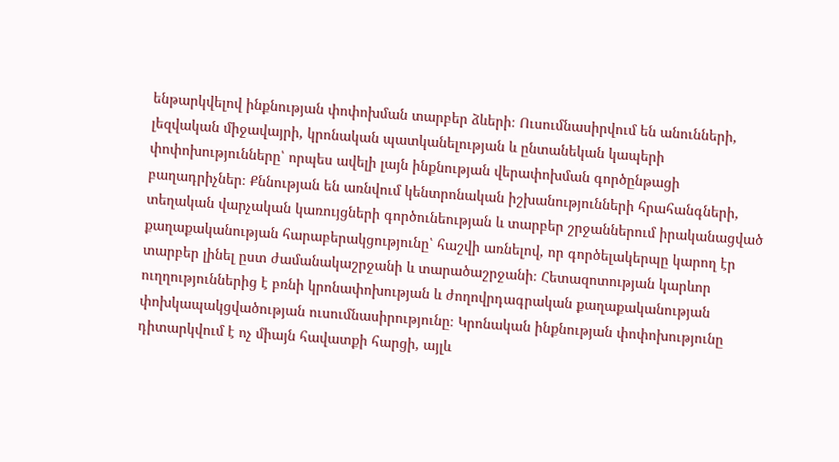ենթարկվելով ինքնության փոփոխման տարբեր ձևերի։ Ուսումնասիրվում են անունների, լեզվական միջավայրի, կրոնական պատկանելության և ընտանեկան կապերի փոփոխությունները՝ որպես ավելի լայն ինքնության վերափոխման գործընթացի բաղադրիչներ։ Քննության են առնվում կենտրոնական իշխանությունների հրահանգների, տեղական վարչական կառույցների գործունեության և տարբեր շրջաններում իրականացված քաղաքականության հարաբերակցությունը՝ հաշվի առնելով, որ գործելակերպը կարող էր տարբեր լինել ըստ ժամանակաշրջանի և տարածաշրջանի։ Հետազոտության կարևոր ուղղություններից է բռնի կրոնափոխության և ժողովրդագրական քաղաքականության փոխկապակցվածության ուսումնասիրությունը։ Կրոնական ինքնության փոփոխությունը դիտարկվում է ոչ միայն հավատքի հարցի, այլև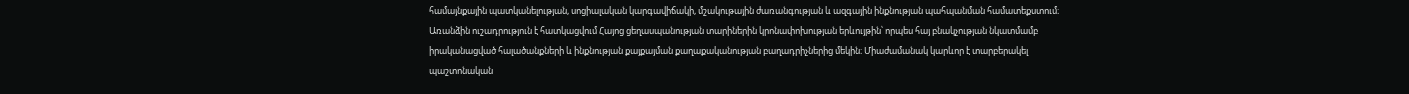համայնքային պատկանելության, սոցիալական կարգավիճակի, մշակութային ժառանգության և ազգային ինքնության պահպանման համատեքստում։ Առանձին ուշադրություն է հատկացվում Հայոց ցեղասպանության տարիներին կրոնափոխության երևույթին՝ որպես հայ բնակչության նկատմամբ իրականացված հալածանքների և ինքնության քայքայման քաղաքականության բաղադրիչներից մեկին։ Միաժամանակ կարևոր է տարբերակել պաշտոնական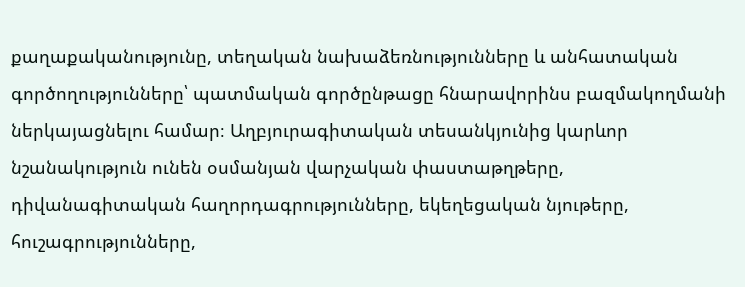քաղաքականությունը, տեղական նախաձեռնությունները և անհատական գործողությունները՝ պատմական գործընթացը հնարավորինս բազմակողմանի ներկայացնելու համար։ Աղբյուրագիտական տեսանկյունից կարևոր նշանակություն ունեն օսմանյան վարչական փաստաթղթերը, դիվանագիտական հաղորդագրությունները, եկեղեցական նյութերը, հուշագրությունները,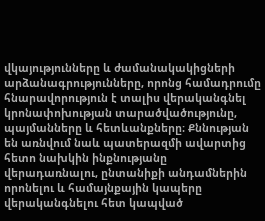վկայությունները և ժամանակակիցների արձանագրությունները, որոնց համադրումը հնարավորություն է տալիս վերականգնել կրոնափոխության տարածվածությունը, պայմանները և հետևանքները։ Քննության են առնվում նաև պատերազմի ավարտից հետո նախկին ինքնությանը վերադառնալու, ընտանիքի անդամներին որոնելու և համայնքային կապերը վերականգնելու հետ կապված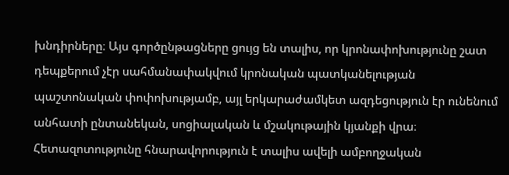խնդիրները։ Այս գործընթացները ցույց են տալիս, որ կրոնափոխությունը շատ դեպքերում չէր սահմանափակվում կրոնական պատկանելության պաշտոնական փոփոխությամբ, այլ երկարաժամկետ ազդեցություն էր ունենում անհատի ընտանեկան, սոցիալական և մշակութային կյանքի վրա։ Հետազոտությունը հնարավորություն է տալիս ավելի ամբողջական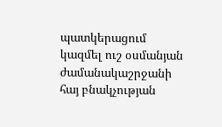պատկերացում կազմել ուշ օսմանյան ժամանակաշրջանի հայ բնակչության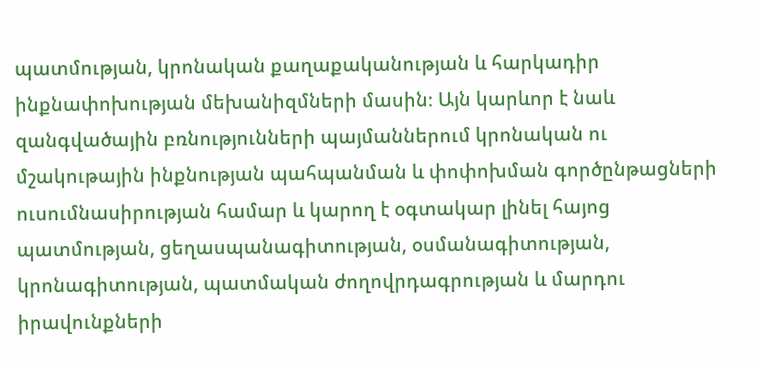պատմության, կրոնական քաղաքականության և հարկադիր ինքնափոխության մեխանիզմների մասին։ Այն կարևոր է նաև զանգվածային բռնությունների պայմաններում կրոնական ու մշակութային ինքնության պահպանման և փոփոխման գործընթացների ուսումնասիրության համար և կարող է օգտակար լինել հայոց պատմության, ցեղասպանագիտության, օսմանագիտության, կրոնագիտության, պատմական ժողովրդագրության և մարդու իրավունքների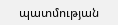պատմության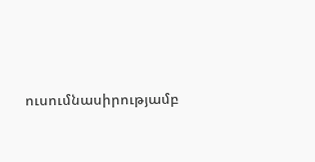ուսումնասիրությամբ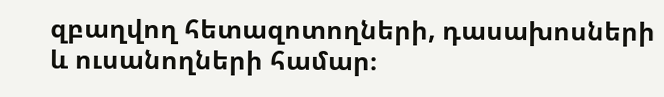զբաղվող հետազոտողների, դասախոսների և ուսանողների համար։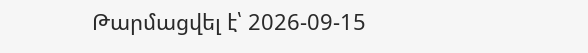Թարմացվել է՝ 2026-09-15